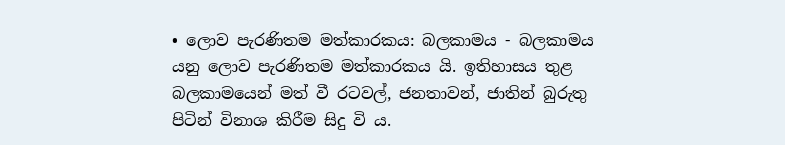• ලොව පැරණිතම මත්කාරකය: බලකාමය - බලකාමය යනු ලොව පැරණිතම මත්කාරකය යි. ඉතිහාසය තුළ බලකාමයෙන් මත් වී රටවල්, ජනතාවන්, ජාතින් බුරුතු පිටින් විනාශ කිරීම සිදු වි ය.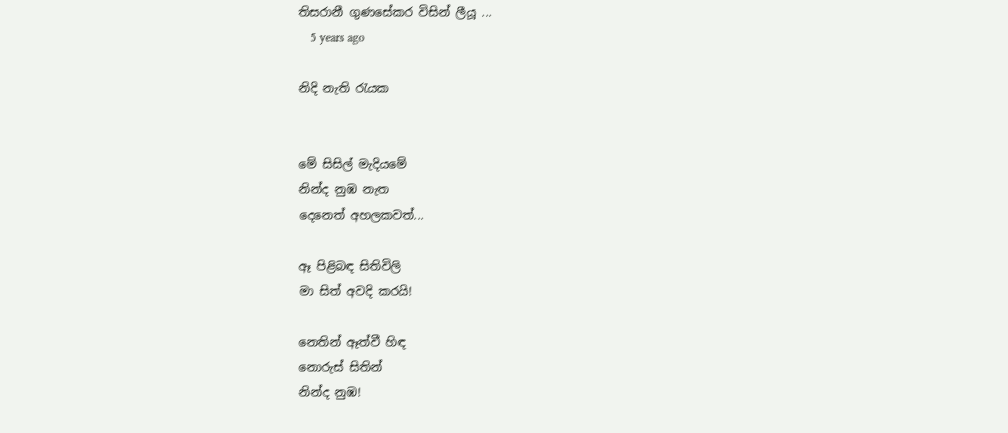තිසරානී ගුණසේකර විසින් ලීයූ ...
    5 years ago

නිදි නැති රැයක


මේ සිසිල් මැදියමේ
නින්ද නුඹ නැත
දෙනෙත් අහලකවත්...

ඈ පිළිබඳ සිතිවිලි
මා සිත් අවදි කරයි!

නෙතින් ඈත්වී හිඳ
නොරුස් සිතින්
නින්ද නුඹ!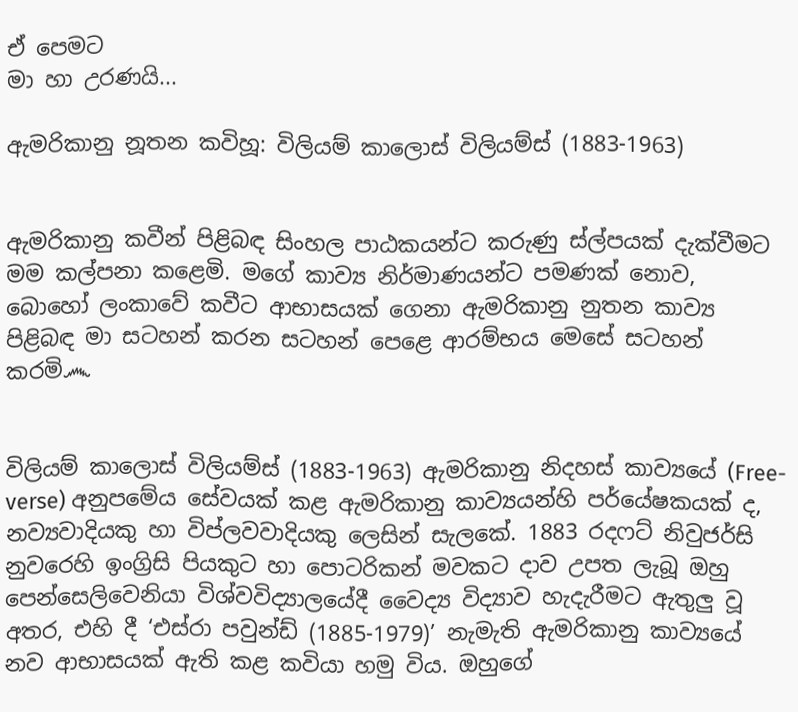ඒ පෙමට
මා හා උරණයි...

ඇමරිකානු නූතන කවිහූ: විලියම් කාලොස් විලියම්ස් (1883-1963)


ඇමරිකානු කවීන් පිළිබඳ සිංහල පාඨකයන්ට කරුණු ස්ල්පයක් දැක්වීමට මම කල්පනා කළෙමි. මගේ කාව්‍ය නිර්මාණයන්ට පමණක් නොව, බොහෝ ලංකාවේ කවීට ආභාසයක් ගෙනා ඇමරිකානු නුතන කාව්‍ය පිළිබඳ මා සටහන් කරන සටහන් පෙළෙ ආරම්භය මෙසේ සටහන් කරමි෴


විලියම් කාලොස් විලියම්ස් (1883-1963) ඇමරිකානු නිදහස් කාව්‍යයේ (Free-verse) අනුපමේය සේවයක් කළ ඇමරිකානු කාව්‍යයන්හි පර්යේෂකයක් ද, නව්‍යවාදියකු හා විප්ලවවාදියකු ලෙසින් සැලකේ. 1883 රදෆට් නිවුජර්සි නුවරෙහි ඉංග්‍රිසි පියකුට හා පොටරිකන් මවකට දාව උපත ලැබූ ඔහු පෙන්සෙලිවෙනියා විශ්වවිද්‍යාලයේදී වෛද්‍ය විද්‍යාව හැදැරීමට ඇතුලු වූ අතර, එහි දී ‘එස්රා පවුන්ඩ් (1885-1979)’ නැමැති ඇමරිකානු කාව්‍යයේ නව ආභාසයක් ඇති කළ කවියා හමු විය. ඔහුගේ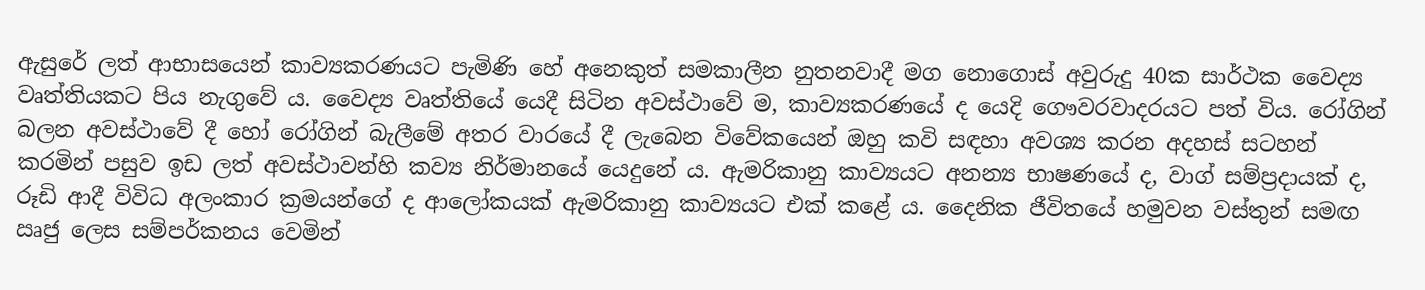ඇසුරේ ලත් ආභාසයෙන් කාව්‍යකරණයට පැමිණි හේ අනෙකුත් සමකාලීන නුතනවාදී මග නොගොස් අවුරුදු 40ක සාර්ථක වෛද්‍ය වෘත්තියකට පිය නැගුවේ ය. වෛද්‍ය වෘත්තියේ යෙදී සිටින අවස්ථාවේ ම, කාව්‍යකරණයේ ද යෙදි ගෞවරවාදරයට පත් විය. රෝගින් බලන අවස්ථාවේ දී හෝ රෝගින් බැලීමේ අතර වාරයේ දී ලැබෙන විවේකයෙන් ඔහු කවි සඳහා අවශ්‍ය කරන අදහස් සටහන් කරමින් පසුව ඉඩ ලත් අවස්ථාවන්හි කව්‍ය නිර්මානයේ යෙදුනේ ය. ඇමරිකානු කාව්‍යයට අනන්‍ය භාෂණයේ ද, වාග් සම්ප්‍රදායක් ද, රූඩි ආදී විවිධ අලංකාර ක්‍රමයන්ගේ ද ආලෝකයක් ඇමරිකානු කාව්‍යයට එක් කළේ ය. දෛනික ජීවිතයේ හමුවන වස්තුන් සමඟ ඍජු ලෙස සම්පර්කනය වෙමින්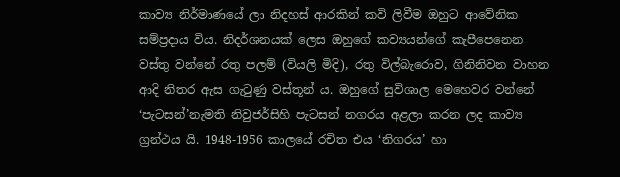කාව්‍ය නිර්මාණයේ ලා නිදහස් ආරකින් කවි ලිවීම ඔහු‍ට ආවේනික සම්ප්‍රදාය විය. නිදර්ශනයක් ලෙස ඔහුගේ කව්‍යයන්ගේ කැපීපෙනෙන වස්තු වන්නේ රතු පලම් (වියලි මිදි), රතු විල්බැරොව, ගිනිනිවන වාහන ආදි නිතර ඇස ගැටුණු වස්තූන් ය. ඔහුගේ සුවිශාල මෙහෙවර වන්නේ ‘පැටසන්’නැමති නිවුජර්සිහි පැටසන් නගරය අළලා කරන ලද කාව්‍ය ග්‍රන්ථය යි. 1948-1956 කාලයේ රචිත එය ‘නිගරය’ හා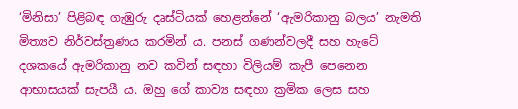‘මිනිසා’ පිළිබඳ ගැඹුරු දෘස්ටියක් හෙළන්නේ ‘ඇමරිකානු බලය’ නැමති මිත්‍යව නිර්වස්ත්‍රණය කරමින් ය. පනස් ගණන්වලදී සහ හැටේ දශකයේ ඇමරිකානු නව කවින් සඳහා විලියම් කැපී පෙනෙන ආභාසයක් සැපයී ය. ඔහු ගේ කාව්‍ය සඳහා ක්‍රමික ලෙස සහ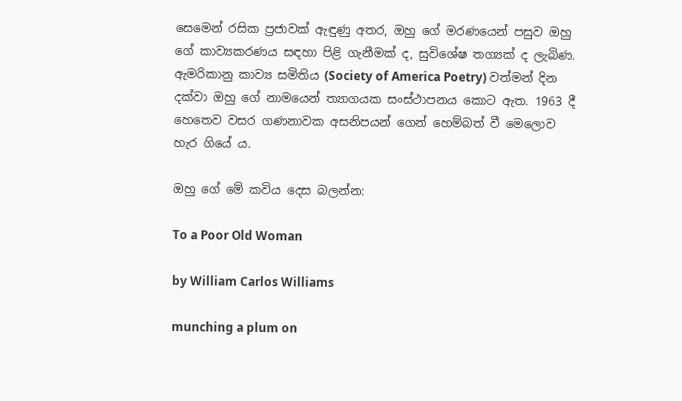සෙමෙන් රසික ප්‍රජාවක් ඇඳුණු අතර, ඔහු ගේ මරණයෙන් පසුව ඔහු‍ ගේ කාව්‍යකරණය සඳහා පිළි ගැනීමක් ද, සුවිශේෂ තග්‍යක් ද ලැබිණ. ඇමරිකානු කාව්‍ය සමිතිය (Society of America Poetry) වත්මන් දින දක්වා ඔහු‍ ගේ නාමයෙන් ත්‍යාගයක සංස්ථාපනය කොට ඇත. 1963 දී හෙතෙව වසර ගණනාවක අසනිපයන් ගෙන් හෙම්බත් වී මෙලොව හැර ගියේ ය.

ඔහු ගේ මේ කවිය දෙස බලන්න:

To a Poor Old Woman

by William Carlos Williams

munching a plum on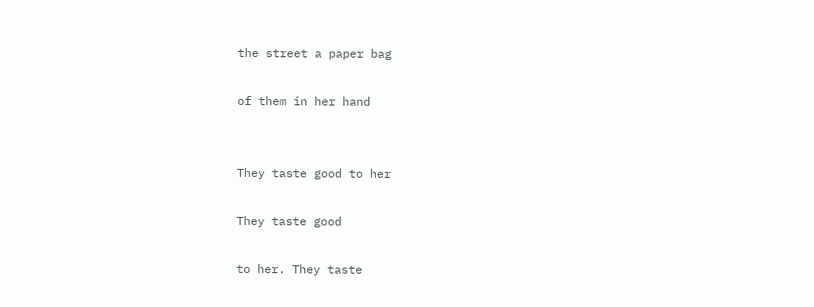the street a paper bag

of them in her hand


They taste good to her

They taste good

to her. They taste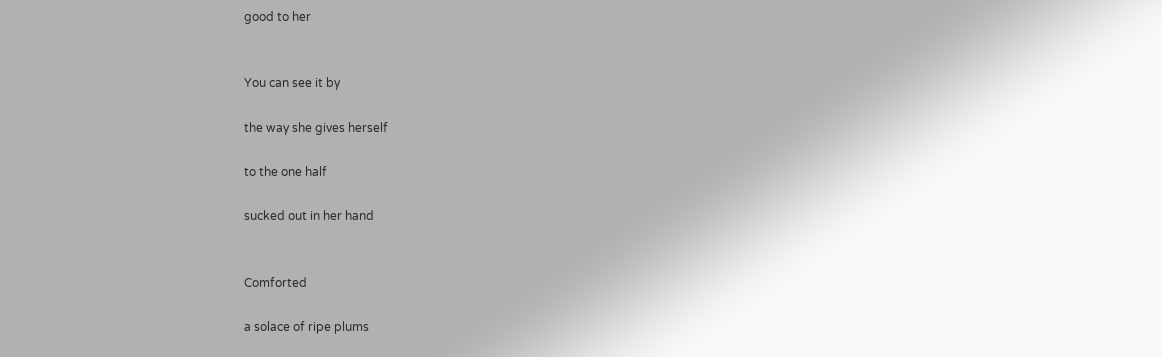good to her


You can see it by

the way she gives herself

to the one half

sucked out in her hand


Comforted

a solace of ripe plums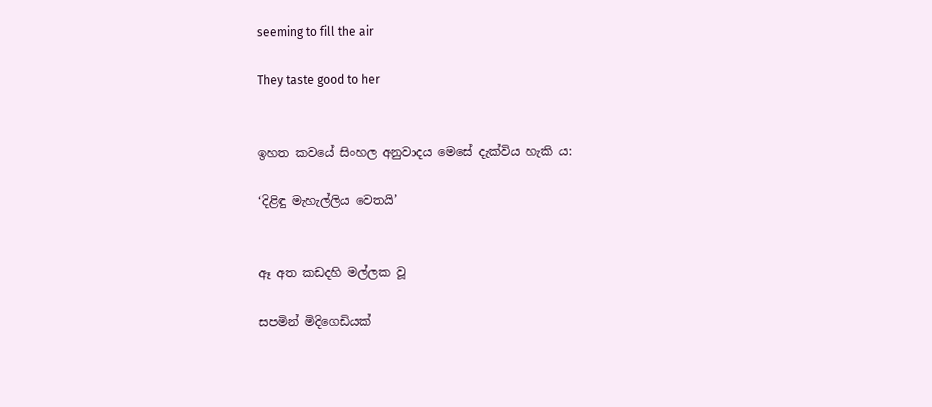seeming to fill the air

They taste good to her


ඉහත කවයේ සිංහල අනුවාදය මෙසේ දැක්විය හැකි ය:

‘දිළිඳු මැහැල්ලිය වෙතයි’


ඈ අත කඩදහි මල්ලක වූ

සපමින් මිදිගෙඩියක්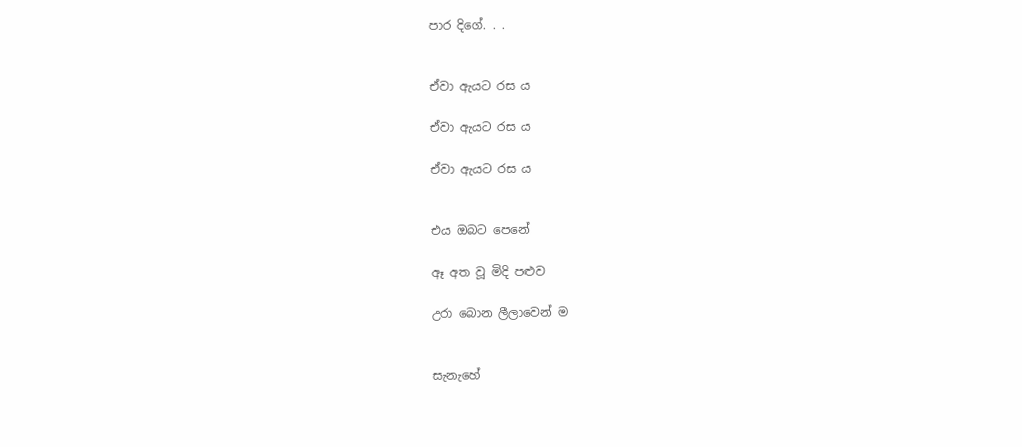පාර දිගේ. . .


ඒවා ඇයට රස ය

ඒවා ඇයට රස ය

ඒවා ඇයට රස ය


එය ඔබට පෙනේ

ඈ අත වූ මිදි පළුව

උරා බොන ලීලාවෙන් ම


සැනැහේ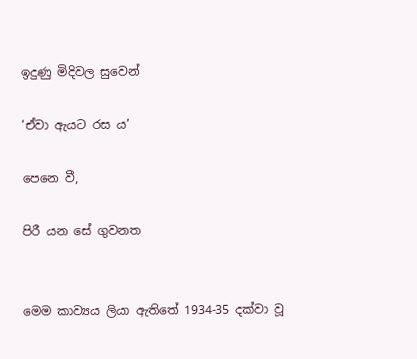ඉදුණු මිදිවල සුවෙන්

‘ඒවා ඇයට රස ය’

පෙනෙ වී,

පිරී යන සේ ගුවනත


මෙම කාව්‍යය ලියා ඇතිතේ 1934-35 දක්වා වූ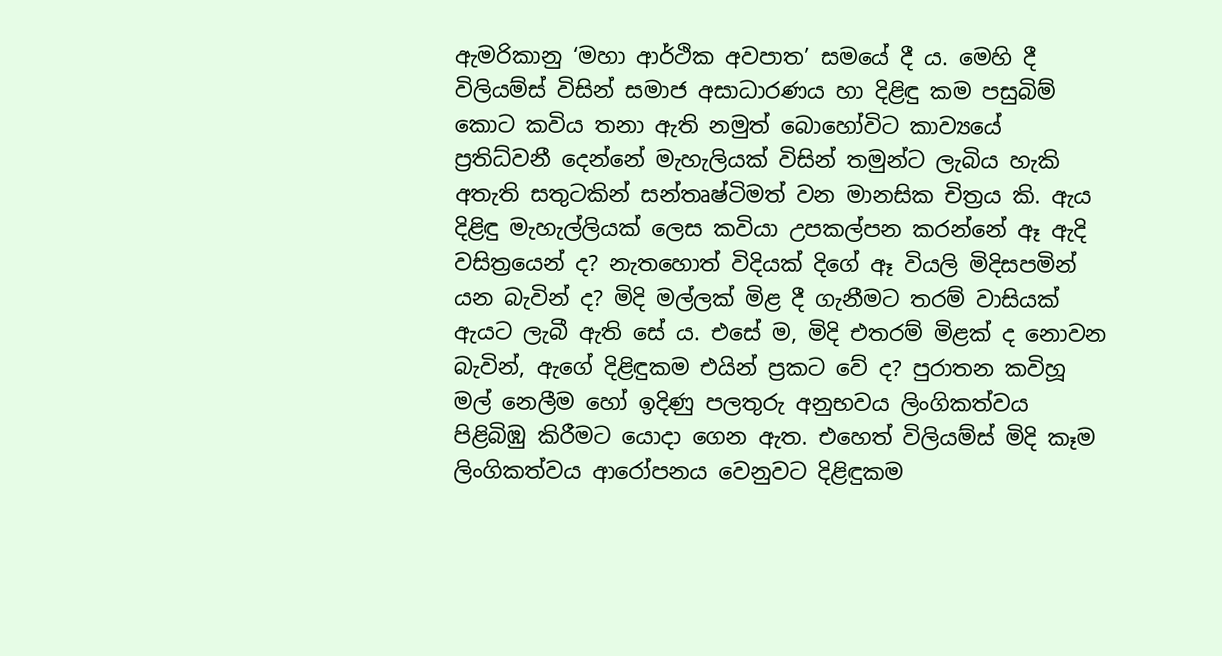ඇමරිකානු ‘මහා ආර්ථික අවපාත’ සමයේ දී ය. මෙහි දී විලියම්ස් විසින් සමාජ අසාධාරණය හා දිළිඳු කම පසුබිම් කොට කවිය තනා ඇති නමුත් බොහෝවිට කාව්‍යයේ ප්‍රතිධ්වනී දෙන්නේ මැහැලියක් විසින් තමුන්ට ලැබිය හැකි අතැති සතුටකින් සන්තෘෂ්ටිමත් වන මානසික චිත්‍රය කි. ඇය දිළිඳු මැහැල්ලියක් ලෙස කවියා උපකල්පන කරන්නේ ඈ ඇදි වසිත්‍රයෙන් ද? නැතහොත් විදියක් දිගේ ඈ වියලි මිදිසපමින් යන බැවින් ද? මිදි මල්ලක් මිළ දී ගැනීමට තරම් වාසියක් ඇයට ලැබී ඇති සේ ය. එසේ ම, මිදි එතරම් මිළක් ද නොවන බැවින්, ඇගේ දිළිඳුකම එයින් ප්‍රකට වේ ද? පුරාතන කවිහූ මල් නෙලීම හෝ ඉදිණු පලතුරු අනුභවය ලිංගිකත්වය පිළිබිඹු කිරීමට යොදා ගෙන ඇත. එහෙත් විලියම්ස් මිදි කෑම ලිංගිකත්වය ආරෝපනය වෙනුවට දිළිඳුකම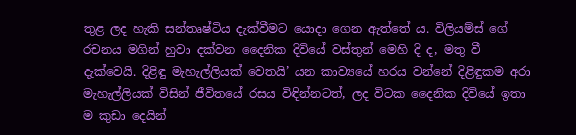තුළ ලද හැකි සන්තෘෂ්ටිය දැක්වීමට යොදා ගෙන ඇත්තේ ය. විලියම්ස් ගේ රචනය මගින් හුවා දක්වන දෛනික දිවියේ වස්තුන් මෙහි දි ද, මතු වී දැක්වෙයි. දිළිඳු මැහැල්ලියක් වෙතයි’ යන කාව්‍යයේ හරය වන්නේ දිළිඳුකම අරා මැහැල්ලියක් විසින් ජීවිතයේ රසය විඳින්නටත්, ලද විටක දෛනික දිවියේ ඉතා ම කුඩා දෙයින්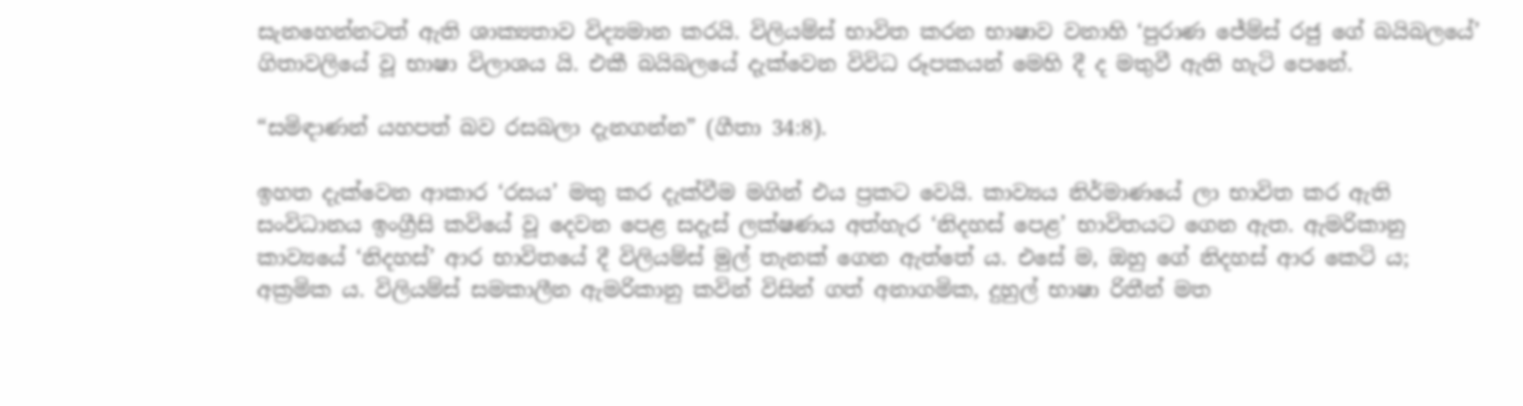සැනහෙන්නටත් ඇති ශාක්‍යතාව විද්‍යමාන කරයි. විලියම්ස් භාවිත කරන භාෂාව වනාහි ‘පුරාණ ජේම්ස් රජු ගේ බයිබලයේ’ ගිතාවලියේ වූ භාෂා විලාශය යි. එකී බයිබලයේ දැක්වෙන විවිධ රූපකයන් මෙහි දී ද මතුවී ඇති හැටි පෙනේ.

“සමිඳාණන් යහපත් බව රසබලා දැනගන්න” (ගීතා 34:8).

ඉහත දැක්වෙන ආකාර ‘රසය’ මතු කර දැක්වීම මගින් එය ප්‍රකට වෙයි. කාව්‍යය නිර්මාණයේ ලා භාවිත කර ඇති සංවිධානය ඉංග්‍රීසි කවියේ වූ දෙවන පෙළ සදැස් ලක්ෂණය අත්හැර ‘නිදහස් පෙළ’ භාවිතයට ගෙන ඇත. ඇමරිකානු කාව්‍යයේ ‘නිදහස්’ ආර භාවිතයේ දී විලියම්ස් මුල් තැනක් ගෙන ඇත්තේ ය. එසේ ම, ඔහු ගේ නිදහස් ආර කෙටි ය; අක්‍රමික ය. විලියම්ස් සමකාලීන ඇමරිකානු කවින් විසින් ගත් අනාගමික, දුහුල් භාෂා රිතීන් මත‍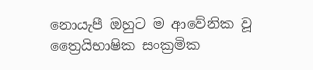නොයැපී ඔහුට ම ආවේනික වූ ත්‍රෛයිභාෂික සංක්‍රමික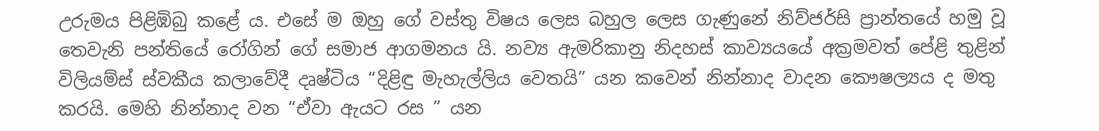උරුමය පිළිඹිබු කළේ ය. එසේ ම ඔහු ගේ වස්තු විෂය ලෙස බහුල ලෙස ගැණුනේ නිව්ජර්සි ප්‍රාන්තයේ හමු වූ තෙවැනි පන්තියේ රෝගින් ගේ සමාජ ආගමනය යි. නව්‍ය ඇමරිකානු නිදහස් කාව්‍යයයේ අක්‍රමවත් පේළි තුළින් විලියම්ස් ස්වකීය කලාවේදී දෘෂ්ටිය “දිළිඳු මැහැල්ලිය වෙතයි” යන කවෙන් නින්නාද වාදන කෞෂල්‍යය ද මතු කරයි. මෙහි ‍නින්නාද වන “ඒවා ඇයට රස ” යන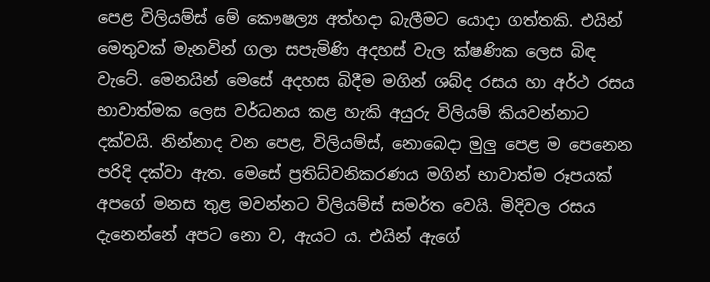පෙළ විලියම්ස් මේ කෞෂල්‍ය අත්හදා බැලීමට ‍යොදා ගත්තකි. එයින් මෙතුවක් මැනවින් ගලා සපැමිණි අදහස් වැල ක්ෂණික ලෙස බිඳ වැටේ. මෙනයින් මෙසේ අදහස බිදීම මගින් ශබ්ද රසය හා අර්ථ රසය භාවාත්මක ලෙස වර්ධනය කළ හැකි අයුරු විලියම් කියවන්නාට දක්වයි. නින්නාද වන පෙළ, විලියම්ස්, නොබෙදා මුලු පෙළ ම පෙනෙන පරිදි දක්වා ඇත. මෙසේ ප්‍රතිධ්වනිකරණය මගින් භාවාත්ම රූපයක් අපගේ මනස තුළ මවන්නට විලියම්ස් සමර්ත වෙයි. මිදිවල රසය දැනෙන්නේ අපට නො ව, ඇයට ය. එයින් ඇගේ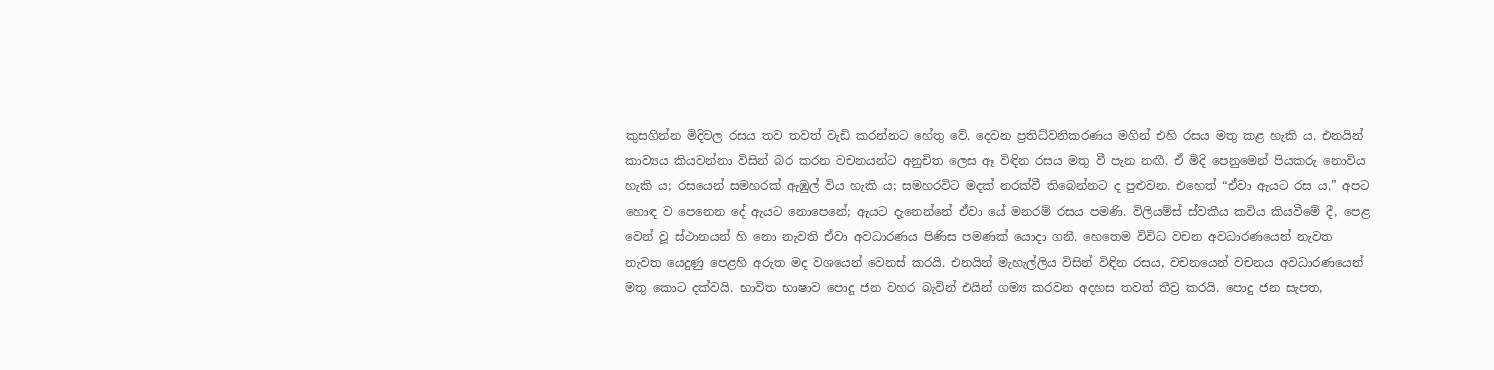කුසගින්න මිදිවල රසය තව තවත් වැඩි කරන්නට හේතු වේ. දෙවන ප්‍රතිධ්වනිකරණය මගින් එහි රසය මතු කළ හැකි ය. එනයින් කාව්‍යය කියවන්නා විසින් බර කරන වචනයන්ට අනුචිත ලෙස ඈ විඳින රසය මතු වී පැන නඟී. ඒ මිදි පෙනුමෙන් පියකරු නොවිය හැකි ය; රසයෙන් සමහරක් ඇඹුල් විය හැකි ය; සමහරවිට මදක් නරක්වී තිබෙන්නට ද පුළුවන. එහෙත් “ඒවා ඇයට රස ය.” අපට හොඳ ව පෙනෙන දේ ඇයට නොපෙනේ; ඇයට දැනෙන්නේ ඒවා යේ මනරම් රසය පමණි. විලියම්ස් ස්වකීය කවිය කියවීමේ දී, පෙළ වෙන් වූ ස්ථානයන් හි නො නැවති ඒවා අවධාරණය පිණිස පමණක් යොදා ගනී. හෙතෙම විවිධ වචන අවධාරණයෙන් නැවත නැවත යෙදුණු පෙළහි අරුත මද වශයෙන් වෙනස් කරයි. එනයින් මැහැල්ලිය විසින් විඳින රසය, වචනයෙන් වචනය අවධාරණයෙන් මතු කොට දක්වයි. භාවිත භාෂාව පොදු ජන වහර බැවින් එයින් ගම්‍ය කරවන අදහස තවත් තීව්‍ර කරයි. පොදු ජන සැපත,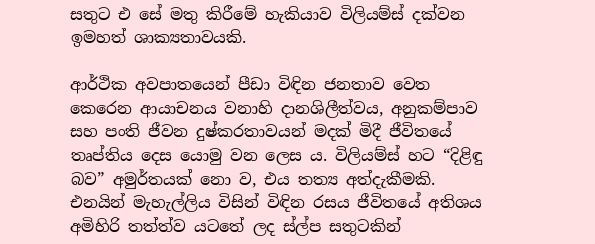සතුට එ සේ මතු කිරීමේ හැකියාව විලියම්ස් දක්වන ඉමහත් ශාක්‍යතාවයකි.

ආර්ථික අවපාතයෙන් පීඩා විඳින ජනතාව වෙත කෙරෙන ආයාචනය වනාහි දානශිලීත්වය, අනුකම්පාව සහ පංති ජීවන දුෂ්කරතාවයන් මදක් මිදී ජීවිතයේ තෘප්තිය දෙස යොමු වන ලෙස ය. විලියම්ස් හට “දිළිඳු බව” අමුර්තයක් නො ව, එය තත්‍ය අත්දැකීමකි. එනයින් මැහැල්ලිය විසින් විඳින රසය ජීවිතයේ අතිශය අමිහිරි තත්ත්ව යටතේ ලද ස්ල්ප සතුටකින්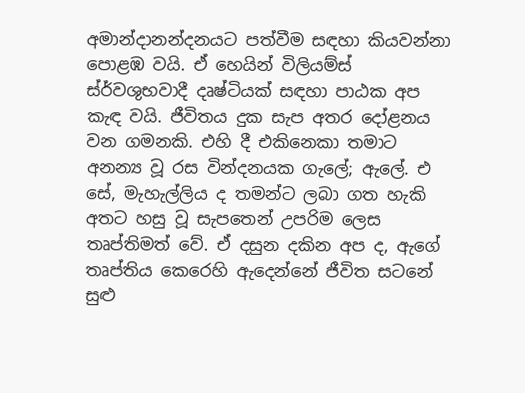අමාන්දානන්දනයට පත්වීම සඳහා කියවන්නා පොළඹ වයි. ඒ හෙයින් විලියම්ස් ස්ර්වශුභවාදී දෘෂ්ටියක් සඳහා පාඨක අප කැඳ වයි. ජීවිතය දුක සැප අතර දෝළනය වන ගමනකි. එහි දී එකිනෙකා තමාට අනන්‍ය වූ රස වින්දනයක ගැලේ; ඇලේ. එ සේ, මැහැල්ලිය ද තමන්ට ලබා ගත හැකි අතට හසු වූ සැපතෙන් උපරිම ලෙස තෘප්තිමත් වේ. ඒ දසුන දකින අප ද, ඇගේ තෘප්තිය කෙරෙහි ඇදෙන්නේ ජීවිත සටනේ සුළු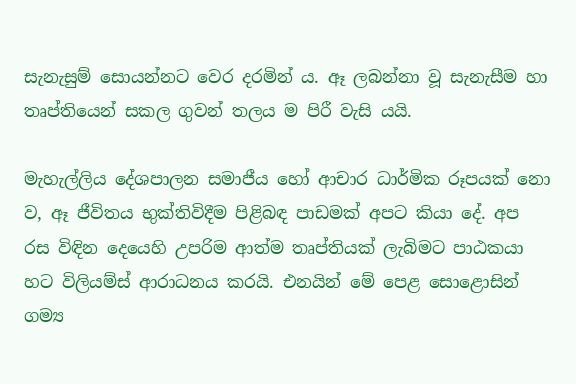සැනැසුම් සොයන්නට වෙර දරමින් ය. ඈ ලබන්නා වූ සැනැසීම හා තෘප්තියෙන් සකල ගුවන් තලය ම පිරී වැසි යයි.

මැහැල්ලිය දේශපාලන සමාජීය හෝ ආචාර ධාර්මික රූපයක් නො ව, ඈ ජීවිතය භුක්තිවිදීම පිළිබඳ පාඩමක් අපට කියා දේ. අප රස විඳින දෙයෙහි උපරිම ආත්ම තෘප්තියක් ලැබිමට පාඨකයා හට විලියම්ස් ආරාධනය කරයි. එනයින් මේ පෙළ සොළොසින් ගම්‍ය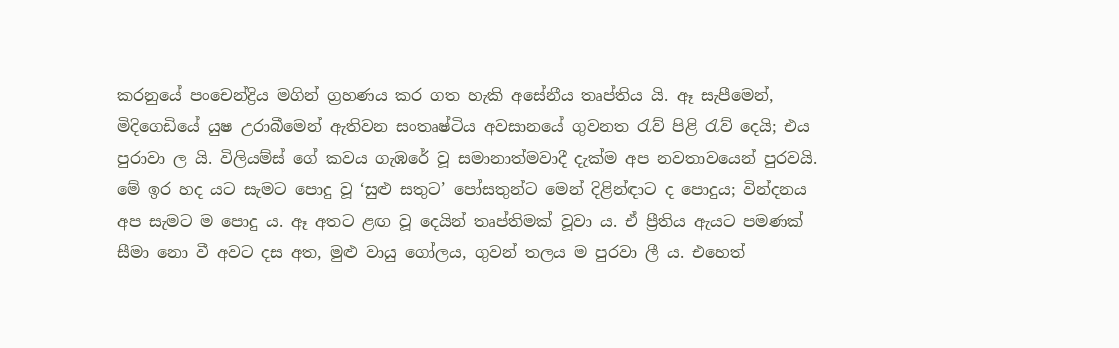කරනු‍යේ පංචෙන්ද්‍රිය මගින් ග්‍රහණය කර ගත හැකි අසේනීය තෘප්තිය යි. ඈ සැපීමෙන්, මිදිගෙඩියේ යුෂ උරාබීමෙන් ඇතිවන සංතෘෂ්ටිය අවසානයේ ගුවනත රැව් පිළි රැව් දෙයි; එය පුරාවා ල යි. විලියම්ස් ගේ කවය ගැඹරේ වූ සමානාත්මවාදී දැක්ම අප නවතාවයෙන් පුරවයි. මේ ඉර හද යට සැමට පොදු වූ ‘සුළු සතුට’ පෝසතුන්ට මෙන් දිළින්ඳාට ද පොදුය; වින්දනය අප සැමට ම පොදු ය. ඈ අතට ළඟ වූ දෙයින් තෘප්තිමක් වූවා ය. ඒ ප්‍රීතිය ඇයට පමණක් සීමා නො වී අවට දස අත, මුළු වායු ගෝලය, ගුවන් තලය ම පුරවා ලී ය. එහෙත්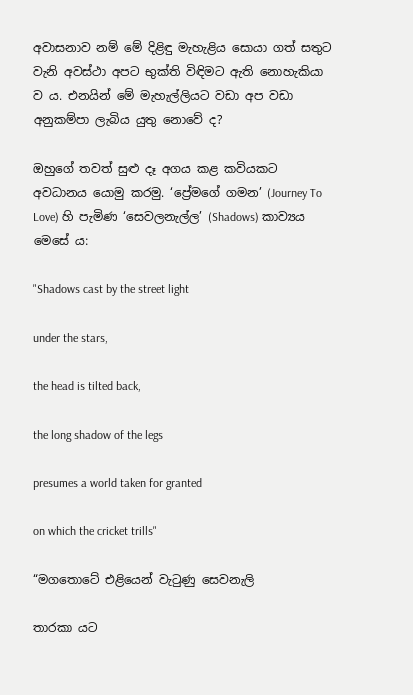අවාසනාව නම් මේ දිළිඳු මැහැළිය සොයා ගත් සතුට වැනි අවස්ථා අපට භුක්ති විඳිමට ඇති නොහැකියා ව ය. එනයින් මේ මැහැල්ලියට වඩා අප වඩා අනුකම්පා ලැබිය යුතු නොවේ ද?

ඔහුගේ තවත් සුළු දෑ අගය කළ කවියකට අවධානය යොමු කරමු. ‘ප්‍රේමගේ ගමන’ (Journey To Love) හි පැමිණ ‘සෙවලනැල්ල’ (Shadows) කාව්‍යය මෙසේ ය:

"Shadows cast by the street light

under the stars,

the head is tilted back,

the long shadow of the legs

presumes a world taken for granted

on which the cricket trills"

“මගතොටේ එළියෙන් වැටුණු සෙවනැලි

තාරකා යට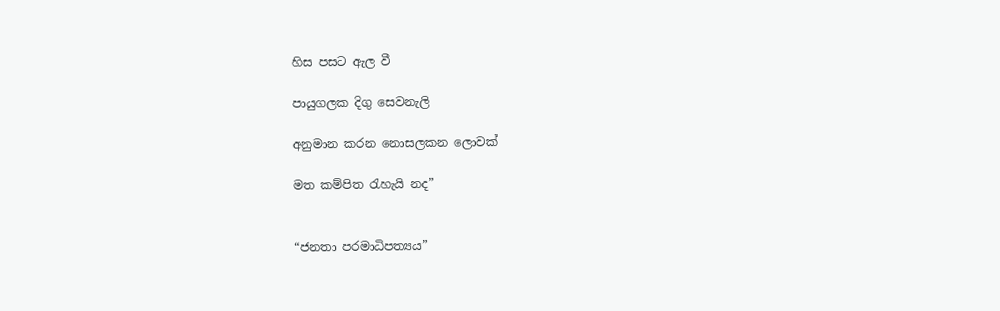හිස පසට ඇල වී

පායුගලක දිගු සෙවනැලි

අනුමාන කරන නොසලකන ලොවක්

මත කම්පිත රැහැයි නද”


“ජනතා පරමාධිපත්‍යය”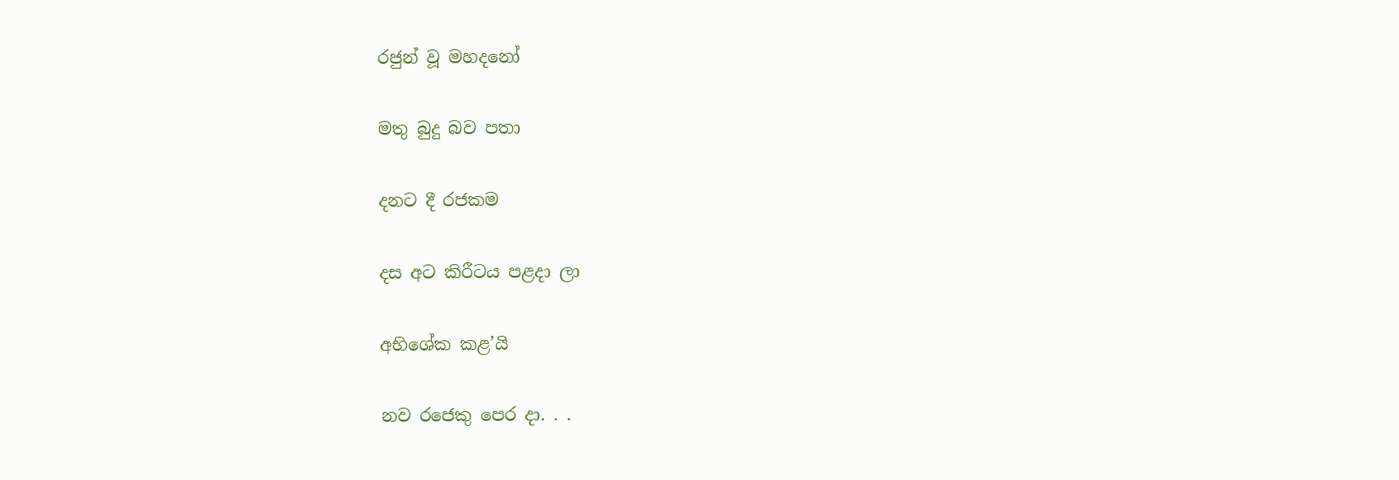රජුන් වූ මහදනෝ

මතු බුදු බව පතා

දනට දී රජකම

දස අට කිරීටය පළදා ලා

අභිශේක කළ’යි

නව රජෙකු පෙර දා. . .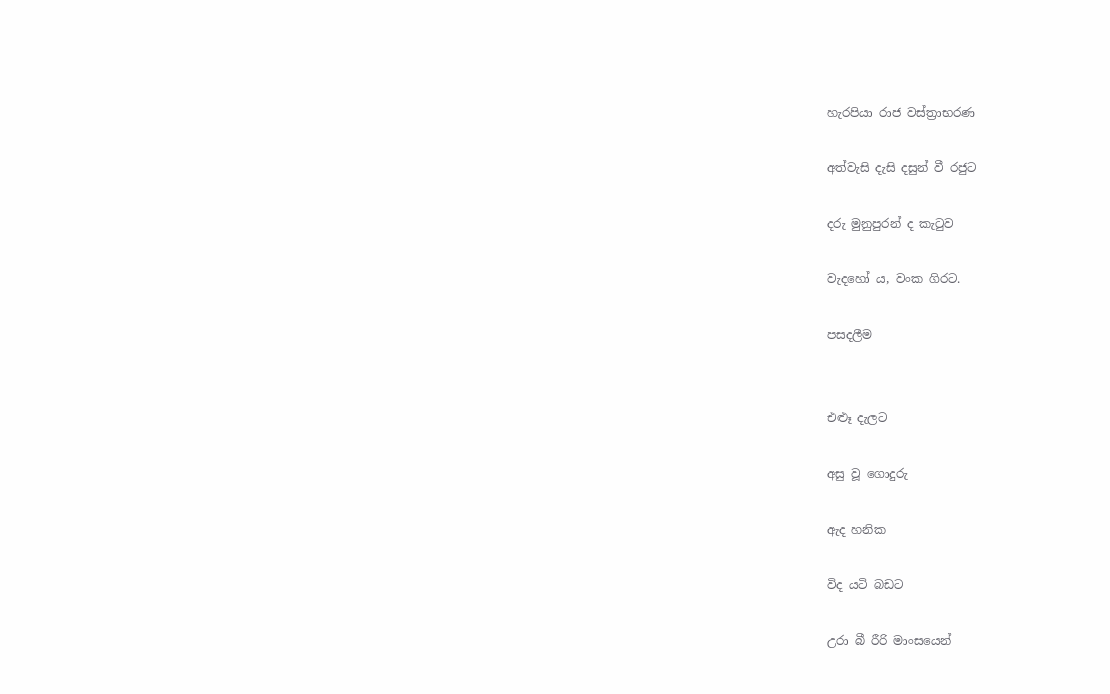හැරපියා රාජ වස්ත්‍රාභරණ

අත්වැසි දැසි දසුන් වී රජුට

දරු මුනුපුරන් ද කැටුව

වැදහෝ ය, වංක ගිරට.

පසදලීම


එළූ දැලට

අසු වූ ගොදුරු

ඇද හනික

විද යටි බඩට

උරා බී රීරි මාංසයෙන්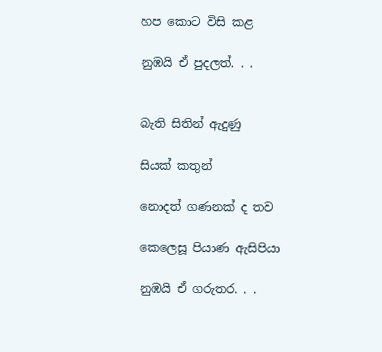හප කොට විසි කළ

නුඹයි ඒ පුදලත්. . .


බැති සිතින් ඇදුණු

සියක් කතුන්

නොදත් ගණනක් ද තව

කෙලෙසූ පියාණ ඇසිපියා

නුඹයි ඒ ගරුතර. . .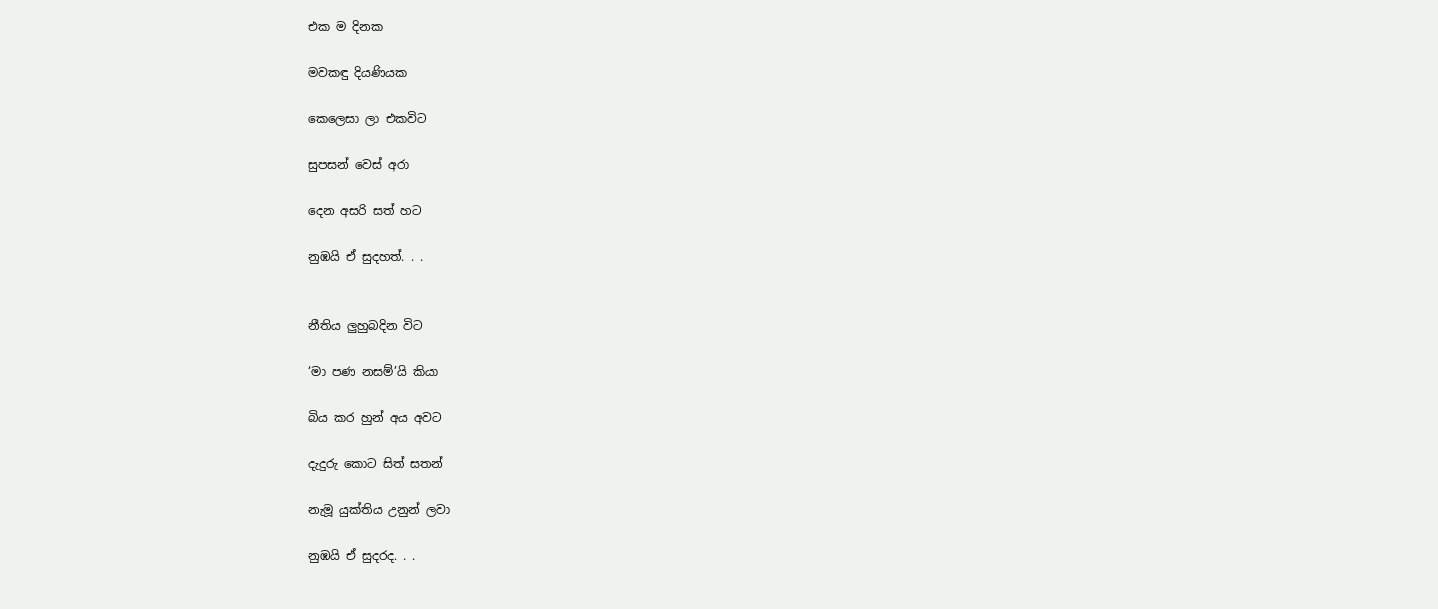එක ම දිනක

මවකඳු දියණියක

කෙලෙසා ලා එකවිට

සුපසන් වෙස් අරා

දෙන අසරි සත් හට

නුඹයි ඒ සුදහත්. . .


නීතිය ලුහුබදින විට

‘මා පණ නසම්’යි කියා

බිය කර හුන් අය අවට

දැදුරු කොට සිත් සතන්

නැමූ යුක්තිය උනුන් ලවා

නුඹයි ඒ සුදරද. . .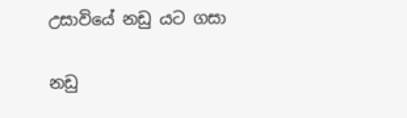උසාවියේ නඩු යට ගසා

නඩු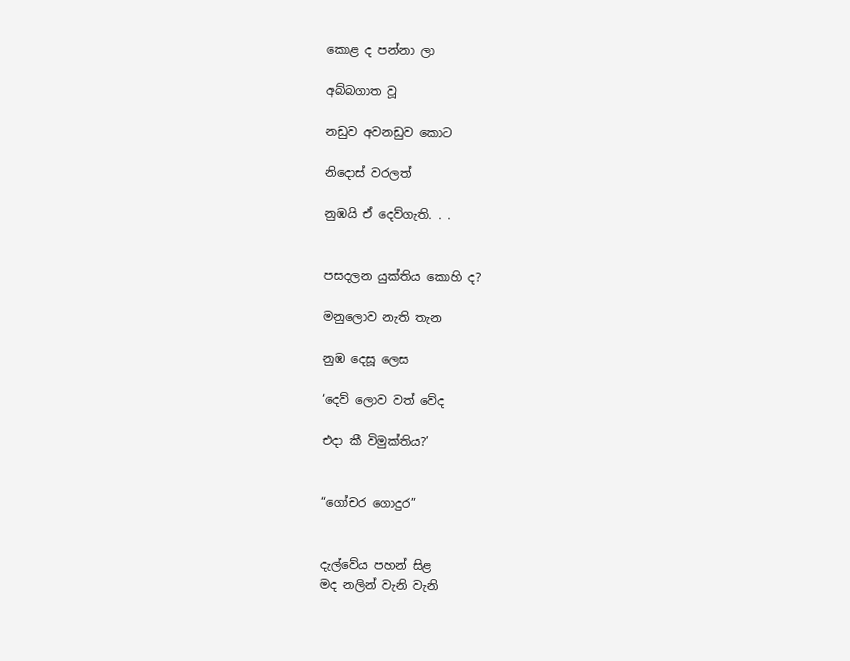කොළ ද පන්නා ලා

අබ්බගාත වූ

නඩුව අවනඩුව කොට

නිදොස් වරලත්

නුඹයි ඒ දෙව්ගැති. . .


පසදලන යුක්තිය කොහි ද?

මනුලොව නැති තැන

නුඹ දෙසූ ලෙස

‘දෙව් ලොව වත් වේද

එදා කී විමුක්තිය?’


“ගෝචර ගොදුර”


දැල්වේය පහන් සිළ
මද නලින් වැනි වැනි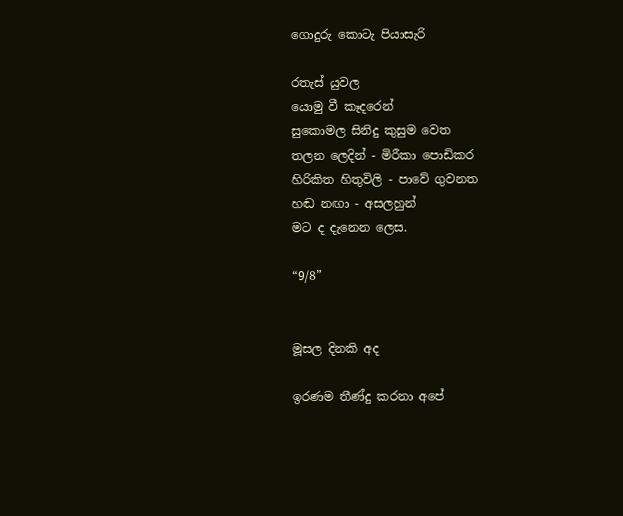ගොදුරු කොටැ පියාසැරි

රතැස් යුවල
යොමු වී කෑදරෙන්
සුකොමල සිනිදු කුසුම වෙත
තලන ලෙදින් - මිරීකා පොඩිකර
හිරිකිත හිතුවිලි - පාවේ ගුවනත
හඬ නඟා - අසලහුන්
මට ද දැනෙන ලෙස.

“9/8”


මූසල දිනකි අද

ඉරණම තීණ්දු කරනා අපේ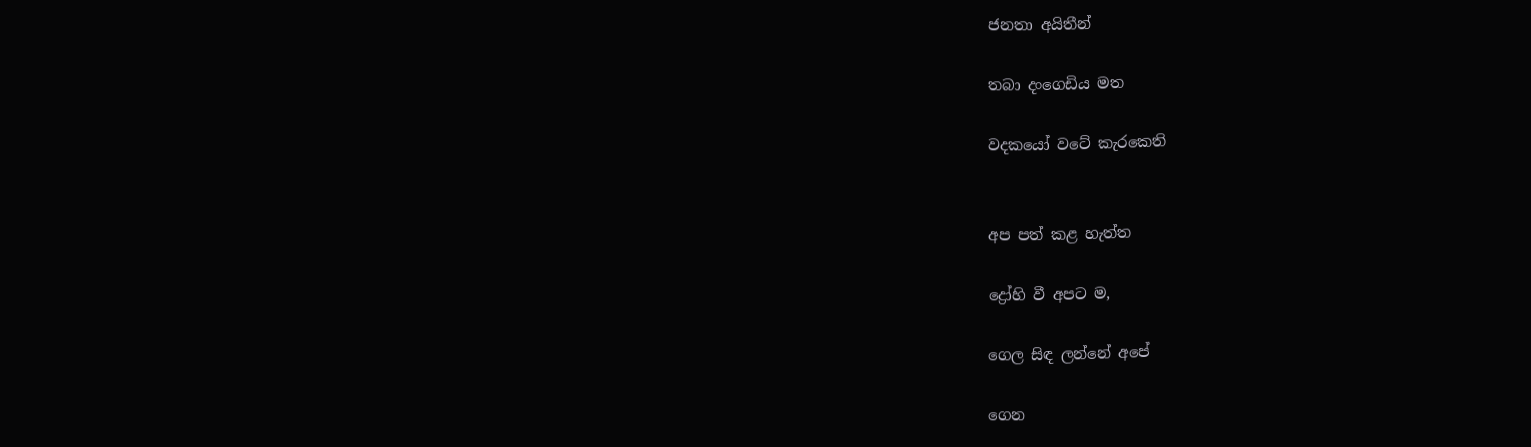ජනතා අයිතීන්

තබා දංගෙඩිය මත

වදකයෝ වටේ කැරකෙති


අප පත් කළ හැත්ත

ද්‍රෝහි වී අපට ම,

ගෙල සිඳ ලන්නේ අපේ

ගෙන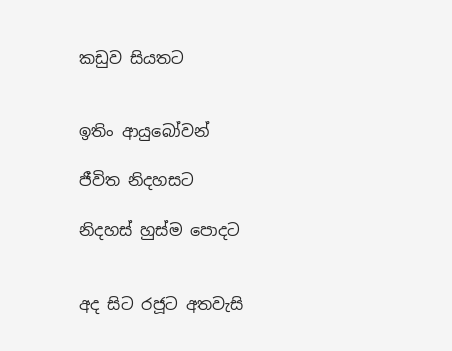කඩුව සියතට


ඉතිං ආයුබෝවන්

ජීවිත නිදහසට

නිදහස් හුස්ම පොදට


අද සිට රජූට අතවැසි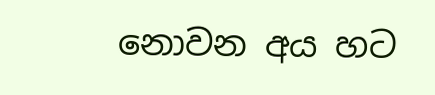නොවන අය හට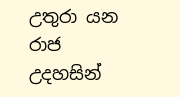උතුරා යන රාජ උදහසින්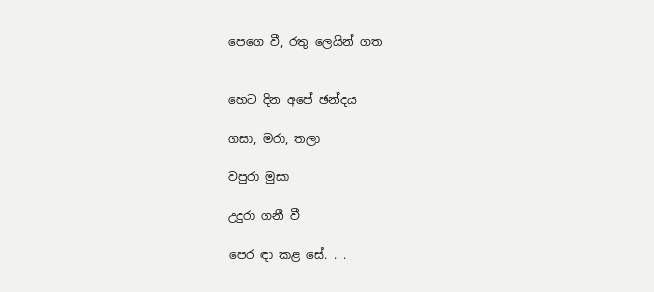පෙගෙ වී, රතු ලෙයින් ගත


හෙට දින අපේ ඡන්දය

ගසා, මරා, තලා

වපුරා මුසා

උදුරා ගනී වී

පෙර ඳා කළ සේ. . .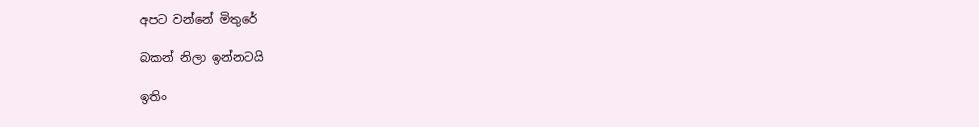අපට වන්නේ මිතුරේ

බකන් නිලා ඉන්නටයි

ඉතිං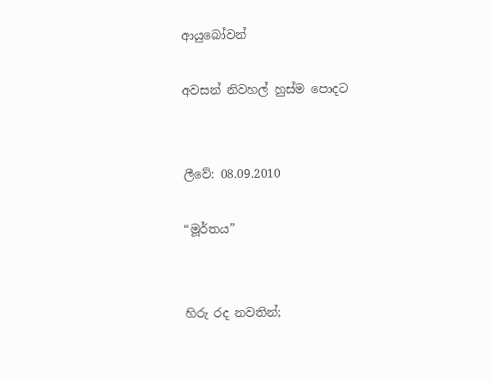ආයුබෝවන්

අවසන් නිවහල් හුස්ම පොදට


ලීවේ: 08.09.2010

“මූර්තය”


හිරු රද නවතින්;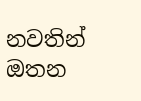නවතින් ඔතන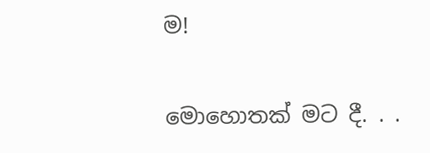ම!

මොහොතක් මට දී. . .